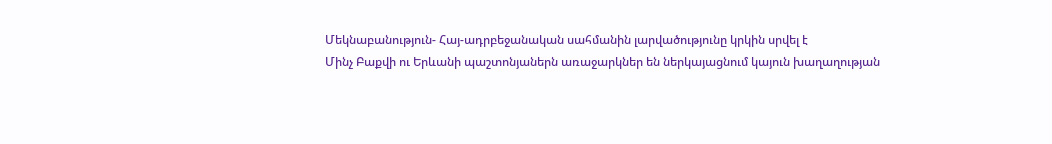Մեկնաբանություն- Հայ-ադրբեջանական սահմանին լարվածությունը կրկին սրվել է
Մինչ Բաքվի ու Երևանի պաշտոնյաներն առաջարկներ են ներկայացնում կայուն խաղաղության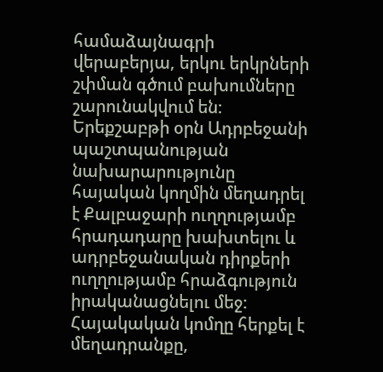համաձայնագրի վերաբերյա, երկու երկրների շփման գծում բախումները շարունակվում են:
Երեքշաբթի օրն Ադրբեջանի պաշտպանության նախարարությունը հայական կողմին մեղադրել է Քալբաջարի ուղղությամբ հրադադարը խախտելու և ադրբեջանական դիրքերի ուղղությամբ հրաձգություն իրականացնելու մեջ: Հայակական կոմղը հերքել է մեղադրանքը,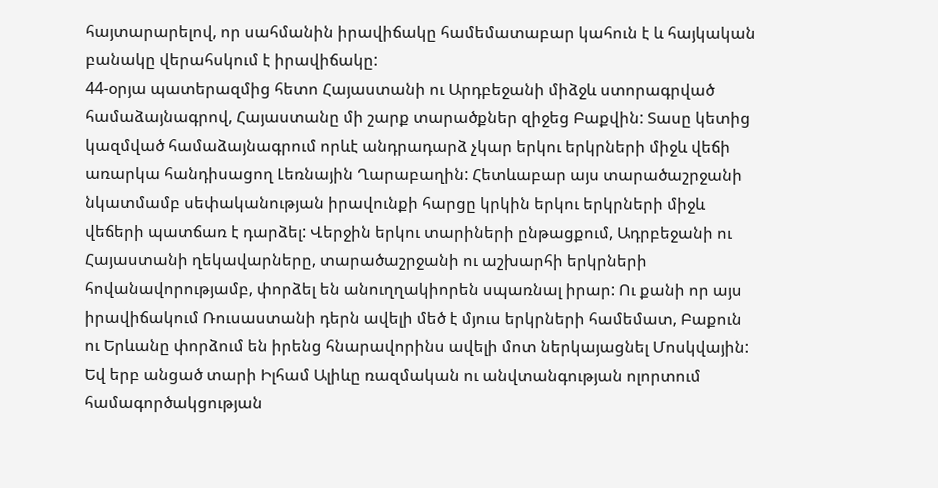հայտարարելով, որ սահմանին իրավիճակը համեմատաբար կահուն է և հայկական բանակը վերահսկում է իրավիճակը:
44-օրյա պատերազմից հետո Հայաստանի ու Արդբեջանի միձջև ստորագրված համաձայնագրով, Հայաստանը մի շարք տարածքներ զիջեց Բաքվին: Տասը կետից կազմված համաձայնագրում որևէ անդրադարձ չկար երկու երկրների միջև վեճի առարկա հանդիսացող Լեռնային Ղարաբաղին: Հետևաբար այս տարածաշրջանի նկատմամբ սեփականության իրավունքի հարցը կրկին երկու երկրների միջև վեճերի պատճառ է դարձել: Վերջին երկու տարիների ընթացքում, Ադրբեջանի ու Հայաստանի ղեկավարները, տարածաշրջանի ու աշխարհի երկրների հովանավորությամբ, փորձել են անուղղակիորեն սպառնալ իրար: Ու քանի որ այս իրավիճակում Ռուսաստանի դերն ավելի մեծ է մյուս երկրների համեմատ, Բաքուն ու Երևանը փորձում են իրենց հնարավորինս ավելի մոտ ներկայացնել Մոսկվային: Եվ երբ անցած տարի Իլհամ Ալիևը ռազմական ու անվտանգության ոլորտում համագործակցության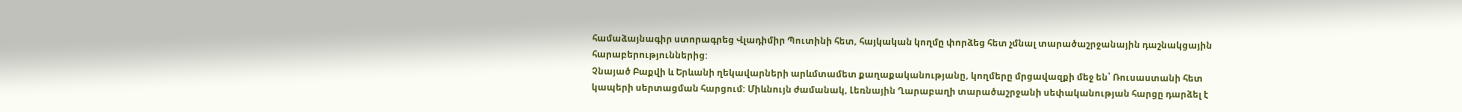համաձայնագիր ստորագրեց Վլադիմիր Պուտինի հետ, հայկական կողմը փորձեց հետ չմնալ տարածաշրջանային դաշնակցային հարաբերություններից:
Չնայած Բաքվի և Երևանի ղեկավարների արևմտամետ քաղաքականությանը, կողմերը մրցավազքի մեջ են՝ Ռուսաստանի հետ կապերի սերտացման հարցում: Միևնույն ժամանակ, Լեռնային Ղարաբաղի տարածաշրջանի սեփականության հարցը դարձել է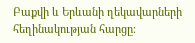Բաքվի և Երևանի ղեկավարների հեղինակության հարցը։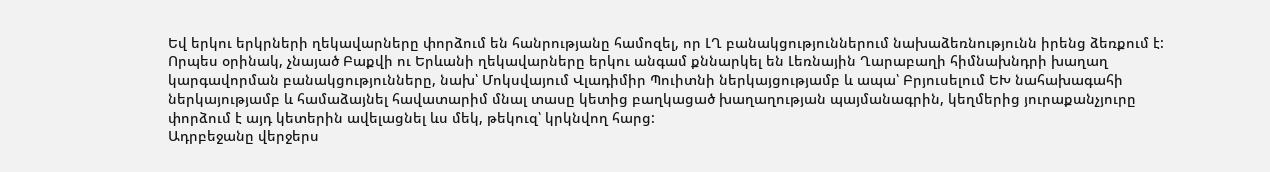Եվ երկու երկրների ղեկավարները փորձում են հանրությանը համոզել, որ ԼՂ բանակցություններում նախաձեռնությունն իրենց ձեռքում է:
Որպես օրինակ, չնայած Բաքվի ու Երևանի ղեկավարները երկու անգամ քննարկել են Լեռնային Ղարաբաղի հիմնախնդրի խաղաղ կարգավորման բանակցությունները, նախ՝ Մոկսվայում Վլադիմիր Պուիտնի ներկայցությամբ և ապա՝ Բրյուսելում ԵԽ նահախագահի ներկայությամբ և համաձայնել հավատարիմ մնալ տասը կետից բաղկացած խաղաղության պայմանագրին, կեղմերից յուրաքանչյուրը փորձում է այդ կետերին ավելացնել ևս մեկ, թեկուզ՝ կրկնվող հարց:
Ադրբեջանը վերջերս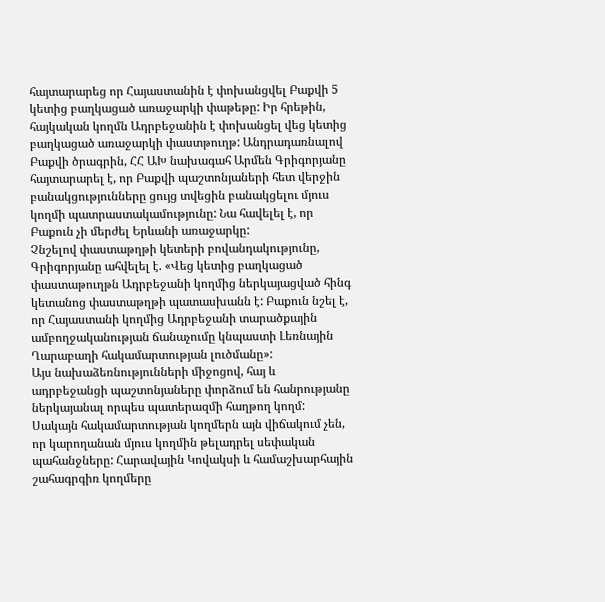հայտարարեց որ Հայաստանին է փոխանցվել Բաքվի 5 կետից բաղկացած առաջարկի փաթեթը: Իր հրեթին, հայկական կողմն Ադրբեջանին է փոխանցել վեց կետից բաղկացած առաջարկի փաստթուղթ: Անդրադառնալով Բաքվի ծրագրին, ՀՀ ԱԽ նախագահ Արմեն Գրիգորյանը հայտարարել է, որ Բաքվի պաշտոնյաների հետ վերջին բանակցությունները ցույց տվեցին բանակցելու մյուս կողմի պատրաստակամությունը: Նա հավելել է, որ Բաքուն չի մերժել Երևանի առաջարկը:
Չնշելով փաստաթղթի կետերի բովանդակությունը, Գրիգորյանը ահվելել է. «Վեց կետից բաղկացած փաստաթուղթն Ադրբեջանի կողմից ներկայացված հինգ կետանոց փաստաթղթի պատասխանն է: Բաքուն նշել է, որ Հայաստանի կողմից Ադրբեջանի տարածքային ամբողջականության ճանաչումը կնպաստի Լեռնային Ղարաբաղի հակամարտության լուծմանը»:
Այս նախաձեռնությունների միջոցով, հայ և ադրբեջանցի պաշտոնյաները փորձում են հանրությանը ներկայանալ որպես պատերազմի հաղթող կողմ: Սակայն հակամարտության կողմերն այն վիճակում չեն, որ կարողանան մյուս կողմին թելադրել սեփական պահանջները: Հարավային Կովակսի և համաշխարհային շահագրգիռ կողմերը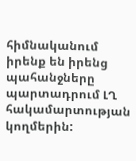հիմնականում իրենք են իրենց պահանջները պարտադրում ԼՂ հակամարտության կողմերին: